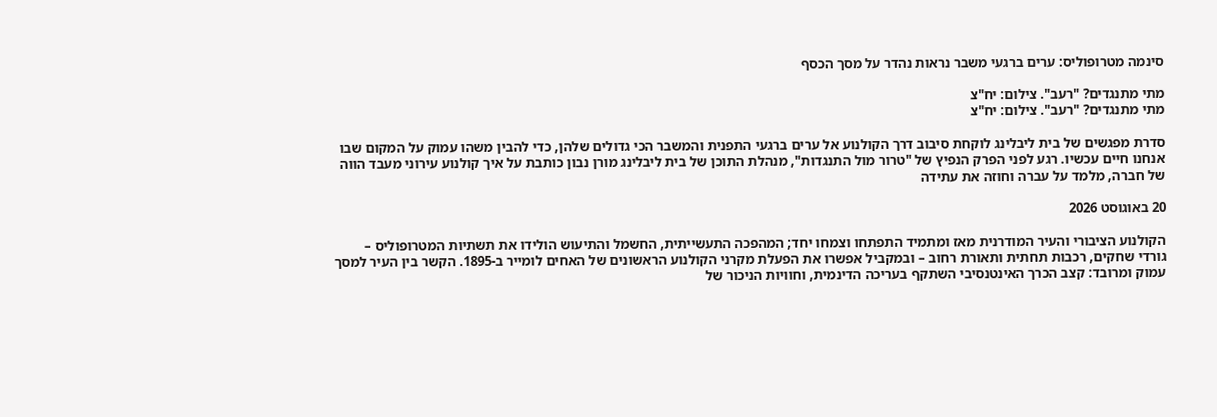סינמה מטרופוליס: ערים ברגעי משבר נראות נהדר על מסך הכסף

מתי מתנגדים? "רעב". צילום: יח"צ
מתי מתנגדים? "רעב". צילום: יח"צ

סדרת מפגשים של בית ליבלינג לוקחת סיבוב דרך הקולנוע אל ערים ברגעי התפנית והמשבר הכי גדולים שלהן, כדי להבין משהו עמוק על המקום שבו אנחנו חיים עכשיו. רגע לפני הפרק הנפיץ של "טרור מול התנגדות", מנהלת התוכן של בית ליבלינג מורן נבון כותבת על איך קולנוע עירוני מעבד הווה של חברה, מלמד על עברה וחוזה את עתידה

20 באוגוסט 2026

הקולנוע הציבורי והעיר המודרנית מאז ומתמיד התפתחו וצמחו יחד; המהפכה התעשייתית, החשמל והתיעוש הולידו את תשתיות המטרופוליס – גורדי שחקים, רכבות תחתית ותאורת רחוב – ובמקביל אפשרו את הפעלת מקרני הקולנוע הראשונים של האחים לומייר ב-1895. הקשר בין העיר למסך עמוק ומרובד: קצב הכרך האינטנסיבי השתקף בעריכה הדינמית, וחוויות הניכור של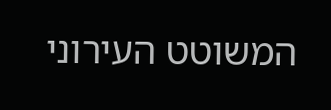המשוטט העירוני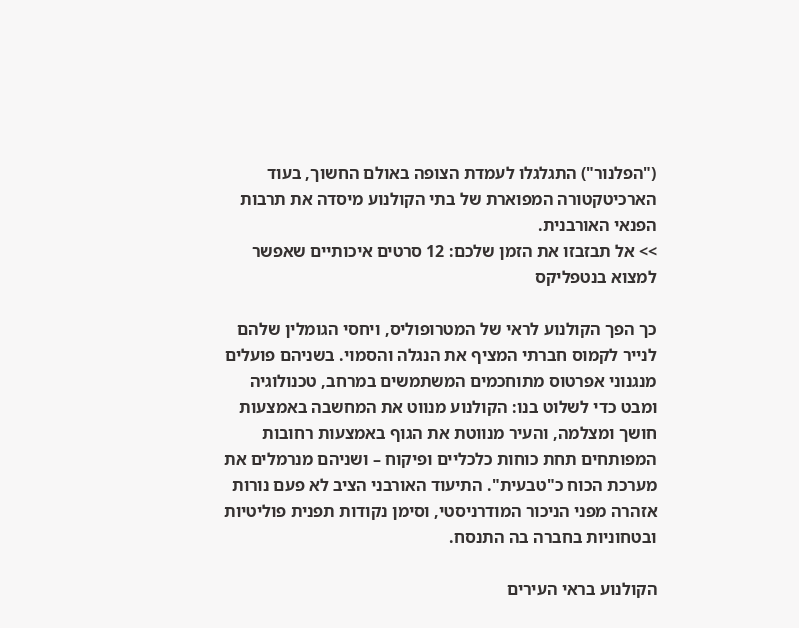("הפלנור") התגלגלו לעמדת הצופה באולם החשוך, בעוד הארכיטקטורה המפוארת של בתי הקולנוע מיסדה את תרבות הפנאי האורבנית.
>> אל תבזבזו את הזמן שלכם: 12 סרטים איכותיים שאפשר למצוא בנטפליקס

כך הפך הקולנוע לראי של המטרופוליס, ויחסי הגומלין שלהם לנייר לקמוס חברתי המציף את הנגלה והסמוי. בשניהם פועלים מנגנוני אפרטוס מתוחכמים המשתמשים במרחב, טכנולוגיה ומבט כדי לשלוט בנו: הקולנוע מנווט את המחשבה באמצעות חושך ומצלמה, והעיר מנווטת את הגוף באמצעות רחובות המפותחים תחת כוחות כלכליים ופיקוח – ושניהם מנרמלים את מערכת הכוח כ"טבעית". התיעוד האורבני הציב לא פעם נורות אזהרה מפני הניכור המודרניסטי, וסימן נקודות תפנית פוליטיות ובטחוניות בחברה בה התנסח.

הקולנוע בראי העירים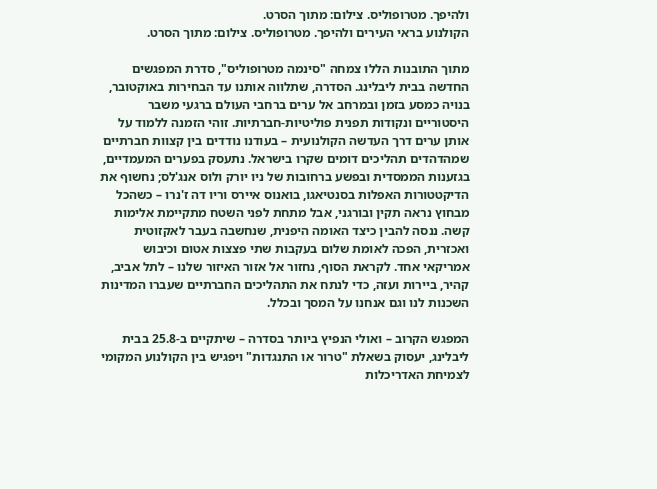ולהיפך. מטרופוליס. צילום: מתוך הסרט.
הקולנוע בראי העירים ולהיפך. מטרופוליס. צילום: מתוך הסרט.

מתוך התובנות הללו צמחה "סינמה מטרופוליס", סדרת המפגשים החדשה בבית ליבלינג. הסדרה, שתלווה אותנו עד הבחירות באוקטובר, בנויה כמסע בזמן ובמרחב אל ערים ברחבי העולם ברגעי משבר היסטוריים ונקודות תפנית פוליטיות-חברתיות. זוהי הזמנה ללמוד על אותן ערים דרך העדשה הקולנועית – בעודנו נודדים בין קצוות חברתיים שמהדהדים תהליכים דומים שקרו בישראל. נתעסק בפערים המעמדיים, בגזענות הממסדית ובפשע ברחובות של ניו יורק ולוס אנג'לס; נחשוף את הדיקטטורות האפלות בסנטיאגו, בואנוס איירס וריו דה ז'נרו – כשהכל מבחוץ נראה תקין ובורגני, אבל מתחת לפני השטח מתקיימת אלימות קשה. ננסה להבין כיצד האומה היפנית, שנחשבה בעבר לאקזוטית ואכזרית, הפכה לאומת שלום בעקבות שתי פצצות אטום וכיבוש אמריקאי אחד. לקראת הסוף, נחזור אל אזור האיזור שלנו – לתל אביב, קהיר, ביירות ועזה, כדי לנתח את התהליכים החברתיים שעברו המדינות השכנות לנו וגם אנחנו על המסך ובכלל.

המפגש הקרוב – ואולי הנפיץ ביותר בסדרה – שיתקיים ב-25.8 בבית ליבלינג, יעסוק בשאלת "טרור או התנגדות" ויפגיש בין הקולנוע המקומי לצמיחת האדריכלות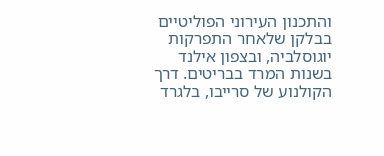והתכנון העירוני הפוליטיים בבלקן שלאחר התפרקות יוגוסלביה, ובצפון אילנד בשנות המרד בבריטים. דרך הקולנוע של סרייבו, בלגרד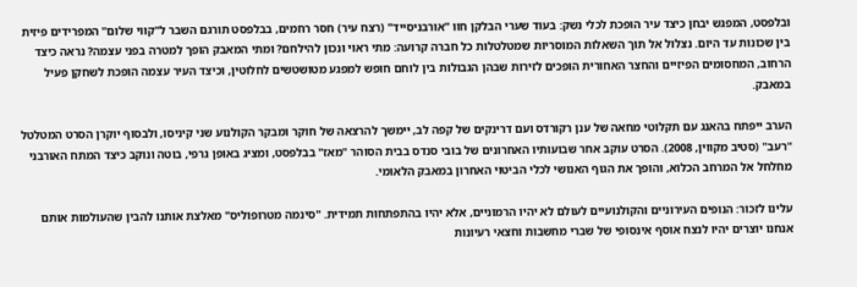ובלפסט, המפגש יבחן כיצד עיר הופכת לכלי נשק: בעוד שערי הבלקן חוו "אורבניסייד" (רצח עיר) חסר רחמים, בבלפסט תורגם השבר ל"קווי שלום" המפרידים פיזית בין שכונות עד היום. נצלול אל תוך השאלות המוסריות שמטלטלות כל חברה קרועה: מתי ראוי ונכון להילחם? ומתי המאבק הופך למטרה בפני עצמה? נראה כיצד הרחוב, המחסומים הפיזיים והחצר האחורית הופכים לזירות שבהן הגבולות בין לוחם חופש למפגע מטושטשים לחלוטין, וכיצד העיר עצמה הופכת לשחקן פעיל במאבק.

הערב ייפתח בהאנג עם תקלוטי מחאה של ענן רקורדס ועם דרינקים של קפה לב, יימשך להרצאה של חוקר ומבקר הקולנוע שני קיניסו, ולבסוף יוקרן הסרט המטלטל "רעב" (סטיב מקווין, 2008). הסרט עוקב אחר שבועותיו האחרונים של בובי סנדס בבית הסוהר "מאז" בבלפסט, ומציג באופן גרפי, בוטה ונוקב כיצד המתח האורבני מחלחל אל המרחב הכלוא, והופך את הגוף האנושי לכלי הביטוי האחרון במאבק הלאומי.

עלינו לזכור: הנופים העירוניים והקולנועיים לעולם לא יהיו הרמוניים, אלא יהיו בהתפתחות תמידית. "סינמה מטרופוליס" מאלצת אותנו להבין שהעולמות אותם אנחנו יוצרים יהיו לנצח אוסף אינסופי של שברי מחשבות וחצאי רעיונות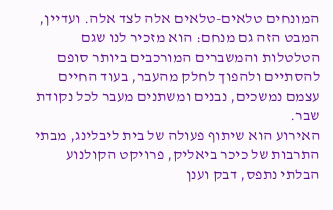המונחים טלאים-טלאים אלה לצד אלה. ועדיין, המבט הזה גם מנחם: הוא מזכיר לנו שגם הטלטלות והמשברים המורכבים ביותר סופם להסתיים ולהפוך לחלק מהעבר, בעוד החיים עצמם נמשכים, נבנים ומשתנים מעבר לכל נקודת שבר.
האירוע הוא שיתוף פעולה של בית ליבלינג, מבתי התרבות של כיכר ביאליק, פרויקט הקולנוע הבלתי נתפס, דבק וענן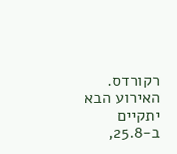רקורדס. האירוע הבא יתקיים ב-25.8,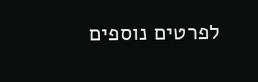לפרטים נוספים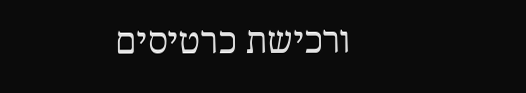ורכישת כרטיסים